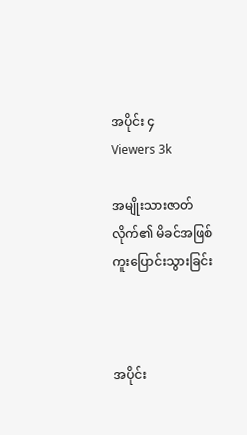အပိုင်း ၄
Viewers 3k

အမျိုးသားဇာတ်လိုက်၏ မိခင်အဖြစ် ကူးပြောင်းသွားခြင်း



အပိုင်း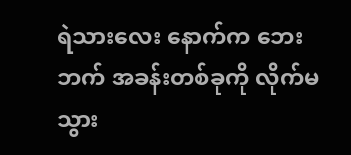ရဲသားလေး နောက်က ဘေးဘက် အခန်းတစ်ခုကို လိုက်မသွား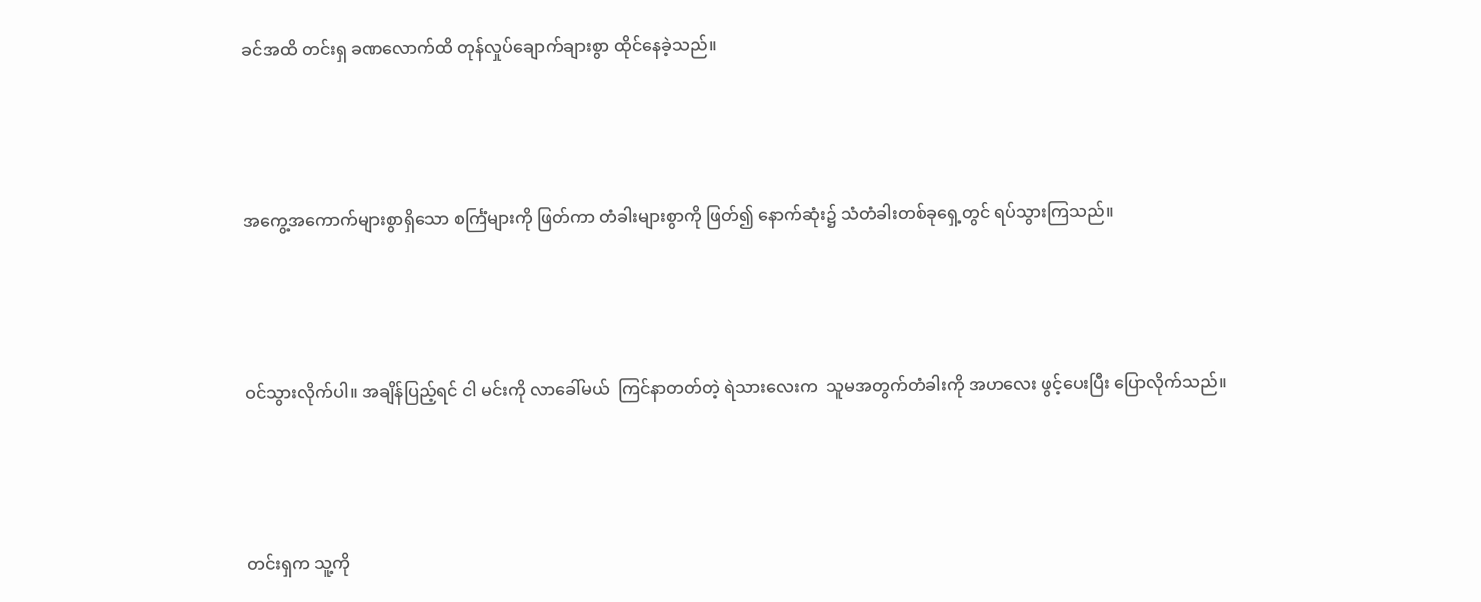ခင်အထိ တင်းရှ ခဏလောက်ထိ တုန်လှုပ်ချောက်ချားစွာ ထိုင်နေခဲ့သည်။





အကွေ့အကောက်များစွာရှိသော စင်္ကြံများကို ဖြတ်ကာ တံခါးများစွာကို ဖြတ်၍ နောက်ဆုံး၌ သံတံခါးတစ်ခုရှေ့တွင် ရပ်သွားကြသည်။





ဝင်သွားလိုက်ပါ။ အချိန်ပြည့်ရင် ငါ မင်းကို လာခေါ်မယ်  ကြင်နာတတ်တဲ့ ရဲသားလေးက  သူမအတွက်တံခါးကို အဟလေး ဖွင့်ပေးပြီး ပြောလိုက်သည်။





တင်းရှက သူ့ကို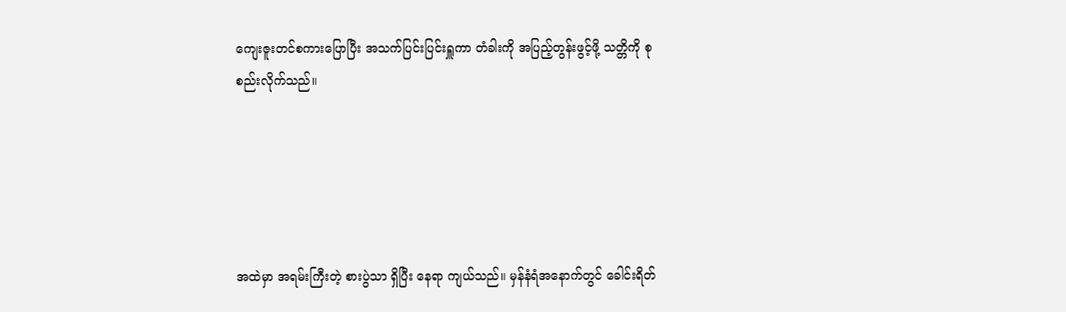ကျေးဇူးတင်စကားပြောပြီး အသက်ပြင်းပြင်းရှူကာ တံခါးကို အပြည့်တွန်းဖွင့်ဖို့ သတ္တိကို စုစည်းလိုက်သည်။





အထဲမှာ အရမ်းကြီးတဲ့ စားပွဲသာ ရှိပြီး နေရာ ကျယ်သည်။ မှန်နံရံအနောက်တွင် ခေါင်းရိတ်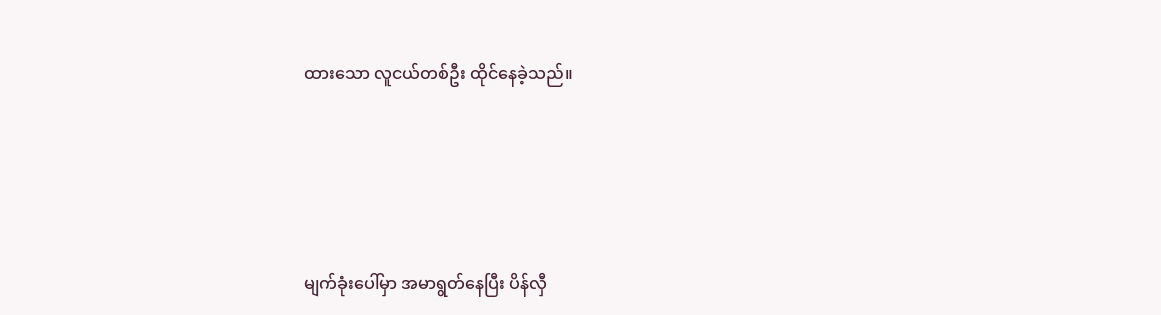ထားသော လူငယ်တစ်ဦး ထိုင်နေခဲ့သည်။





မျက်ခုံးပေါ်မှာ အမာရွတ်နေပြီး ပိန်လှီ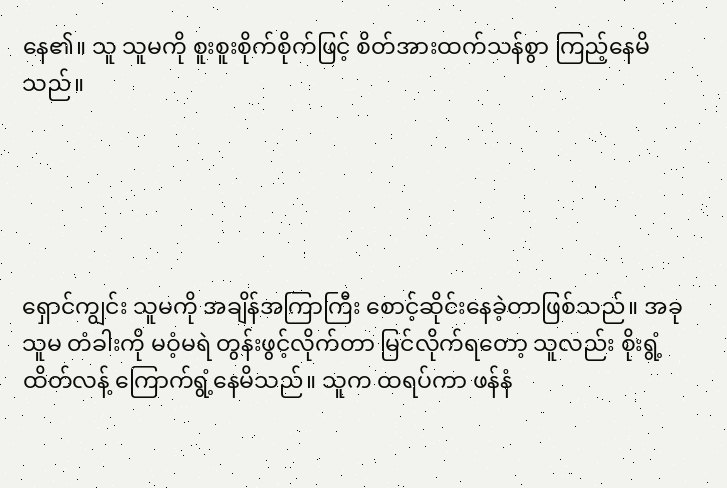နေ၏။ သူ သူမကို စူးစူးစိုက်စိုက်ဖြင့် စိတ်အားထက်သန်စွာ ကြည့်နေမိသည်။





ရှောင်ကျွင်း သူမကို အချိန်အကြာကြီး စောင့်ဆိုင်းနေခဲ့တာဖြစ်သည်။ အခု သူမ တံခါးကို မဝံ့မရဲ တွန်းဖွင့်လိုက်တာ မြင်လိုက်ရတော့ သူလည်း စိုးရွံ့ထိတ်လန့် ကြောက်ရွံ့နေမိသည်။ သူက ထရပ်ကာ ဖန်နံ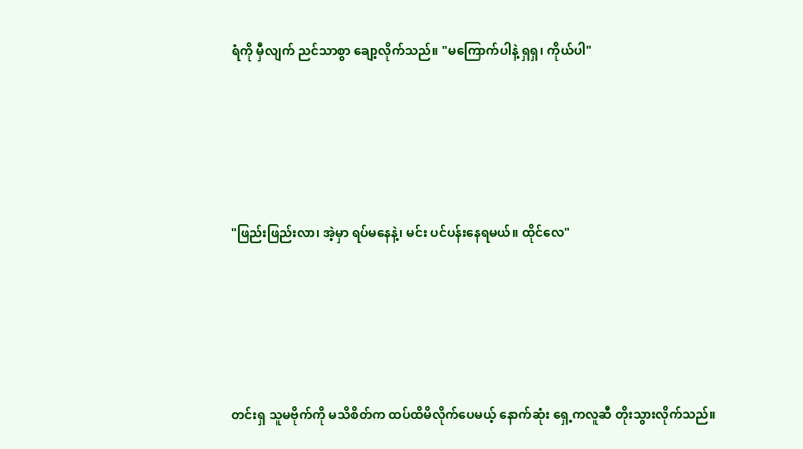ရံကို မှီလျက် ညင်သာစွာ ချော့လိုက်သည်။ "မကြောက်ပါနဲ့ ရှရှ၊ ကိုယ်ပါ"





"ဖြည်းဖြည်းလာ၊ အဲ့မှာ ရပ်မနေနဲ့၊ မင်း ပင်ပန်းနေရမယ်။ ထိုင်လေ"





တင်းရှ သူမဗိုက်ကို မသိစိတ်က ထပ်ထိမိလိုက်ပေမယ့် နောက်ဆုံး ရှေ့ကလူဆီ တိုးသွားလိုက်သည်။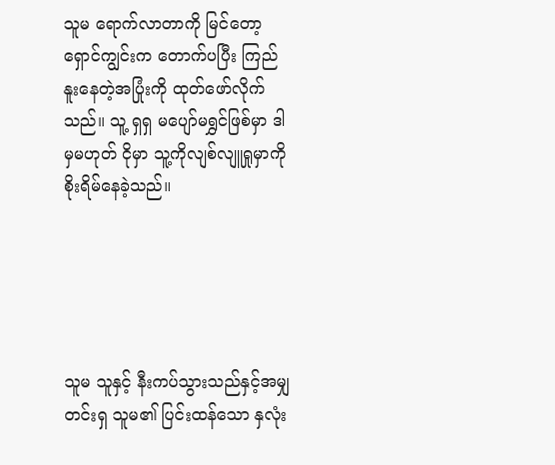သူမ ရောက်လာတာကို မြင်တော့ ရှောင်ကျွင်းက တောက်ပပြီး ကြည်နူးနေတဲ့အပြုံးကို ထုတ်ဖော်လိုက်သည်။ သူ့ ရှရှ မပျော်မရွှင်ဖြစ်မှာ ဒါမှမဟုတ် ငိုမှာ သူ့ကိုလျစ်လျူရှုမှာကို စိုးရိမ်နေခဲ့သည်။





သူမ သူနှင့် နီးကပ်သွားသည်နှင့်အမျှ တင်းရှ သူမ၏ ပြင်းထန်သော နှလုံး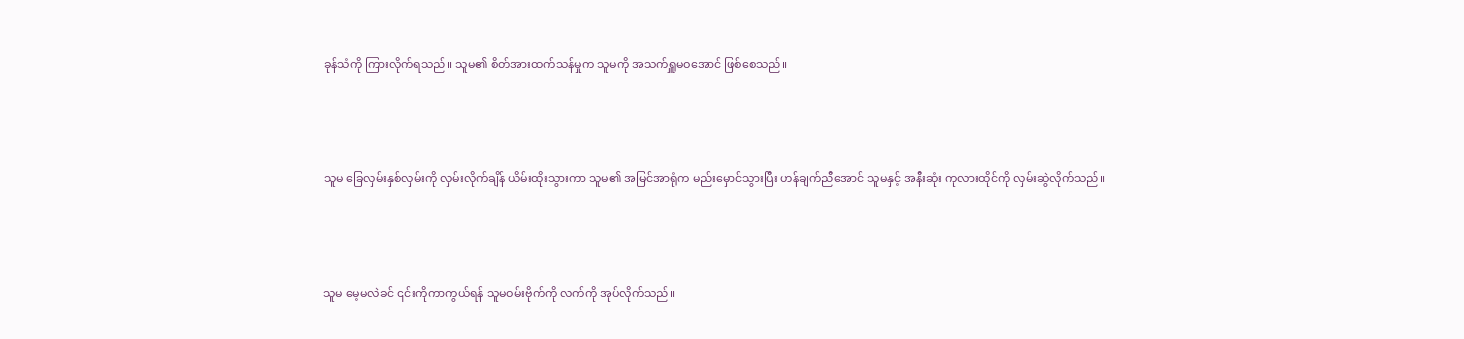ခုန်သံကို ကြားလိုက်ရသည်။ သူမ၏ စိတ်အားထက်သန်မှုက သူမကို အသက်ရှူမဝအောင် ဖြစ်စေသည်။





သူမ ခြေလှမ်းနှစ်လှမ်းကို လှမ်းလိုက်ချိန် ယိမ်းထိုးသွားကာ သူမ၏ အမြင်အာရုံက မည်းမှောင်သွားပြီး ဟန်ချက်ညီအောင် သူမနှင့် အနီးဆုံး ကုလားထိုင်ကို လှမ်းဆွဲလိုက်သည်။





သူမ မေ့မလဲခင် ၎င်းကိုကာကွယ်ရန် သူမဝမ်းဗိုက်ကို လက်ကို အုပ်လိုက်သည်။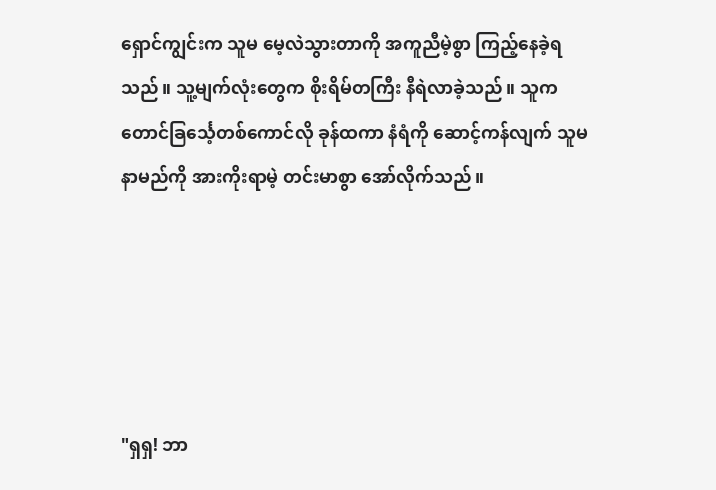ရှောင်ကျွင်းက သူမ မေ့လဲသွားတာကို အကူညီမဲ့စွာ ကြည့်နေခဲ့ရသည်။ သူ့မျက်လုံးတွေက စိုးရိမ်တကြီး နီရဲလာခဲ့သည်။ သူက တောင်ခြင်္သေ့တစ်ကောင်လို ခုန်ထကာ နံရံကို ဆောင့်ကန်လျက် သူမ နာမည်ကို အားကိုးရာမဲ့ တင်းမာစွာ အော်လိုက်သည်။





"ရှရှ! ဘာ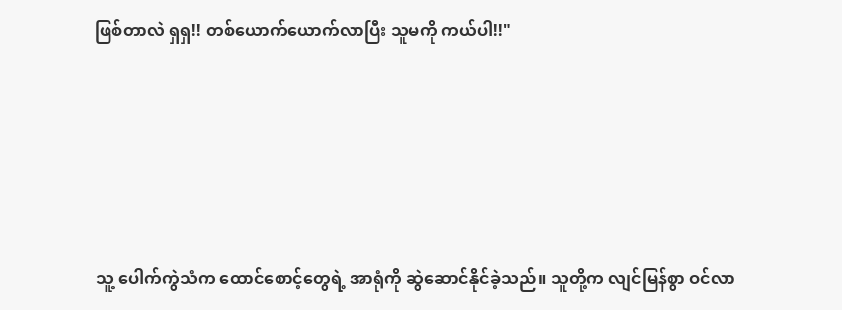ဖြစ်တာလဲ ရှရှ!! တစ်ယောက်ယောက်လာပြီး သူမကို ကယ်ပါ!!"





သူ့ ပေါက်ကွဲသံက ထောင်စောင့်တွေရဲ့ အာရုံကို ဆွဲဆောင်နိုင်ခဲ့သည်။ သူတို့က လျင်မြန်စွာ ဝင်လာ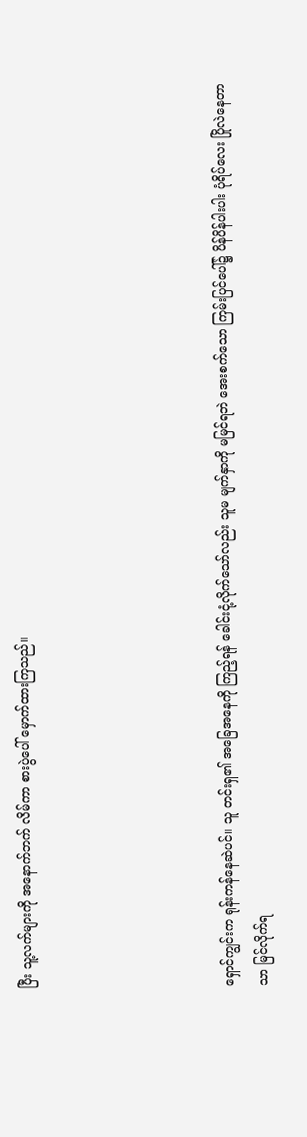ပြီး သူ့လက်များကို အနောက်ဘက် လိမ်ကာ စားပွဲပေါ် မှောက်ထားကြသည်။





ရှောင်ကျွင်းက ရုန်းကန်နေဆဲပင်။ သူ တင်းရှ၏ အခြေအနေကို ကြည့်ရန် ခေါင်းငုံ့လိုက်သော်လည်း သူမ မျက်နှာကို မမြင်ရဘဲ အေးစက်သော ကြမ်းပြင်ပေါ်၌ ပိန်ပိန်ပါးပါး ပုံရိပ်လေး ပြိုလဲနေတာသာ မြင်လိုက်ရ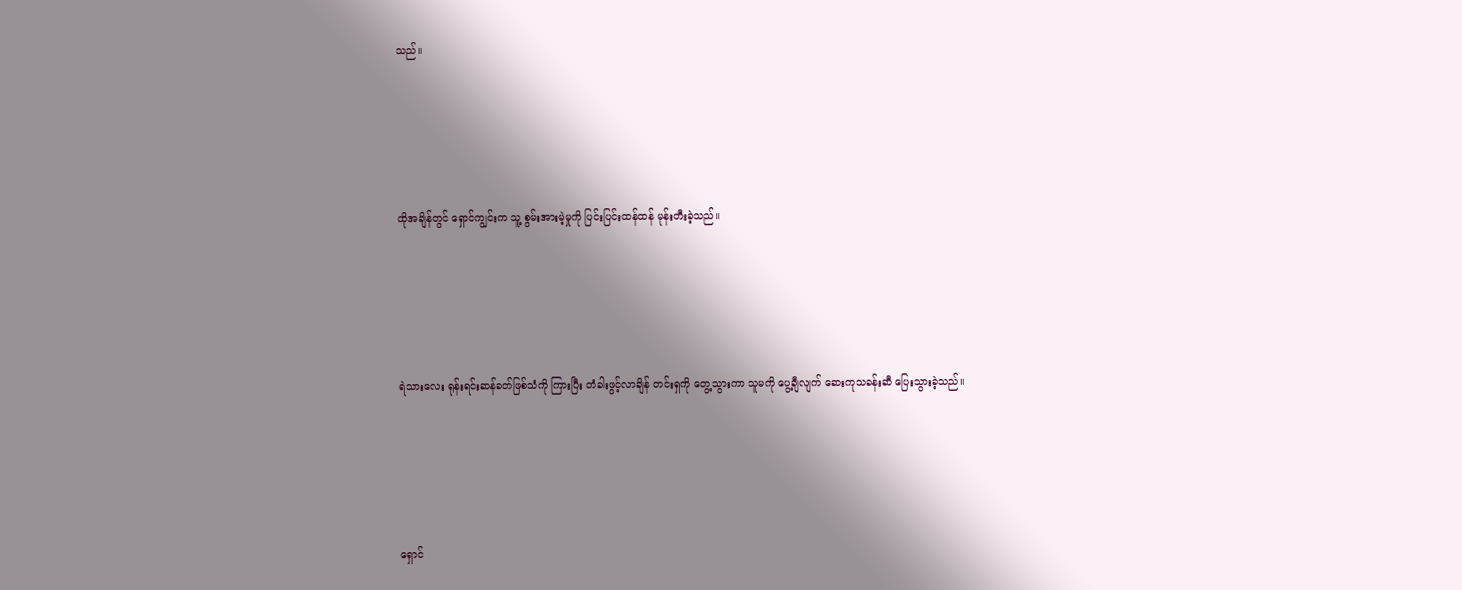သည်။





ထိုအချိန်တွင် ရှောင်ကျွင်းက သူ့ စွမ်းအားမဲ့မှုကို ပြင်းပြင်းထန်ထန် မုန်းတီးခဲ့သည်။





ရဲသားလေး ရုန်းရင်းဆန်ခတ်ဖြစ်သံကို ကြားပြီး တံခါးဖွင့်လာချိန် တင်းရှကို တွေ့သွားကာ သူမကို ပွေ့ချီလျက် ဆေးကုသခန်းဆီ ပြေးသွားခဲ့သည်။





ရှောင်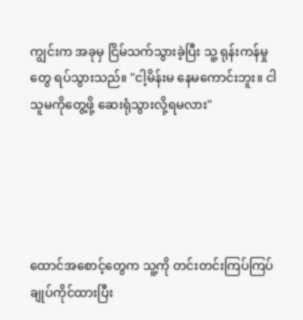ကျွင်းက အခုမှ ငြိမ်သက်သွားခဲ့ပြီး သူ့ ရုန်းကန်မှု တွေ ရပ်သွားသည်။ "ငါ့မိန်းမ နေမကောင်းဘူး။ ငါ သူမကိုတွေ့ဖို့ ဆေးရုံသွားလို့ရမလား"





ထောင်အစောင့်တွေက သူ့ကို တင်းတင်းကြပ်ကြပ် ချုပ်ကိုင်ထားပြီး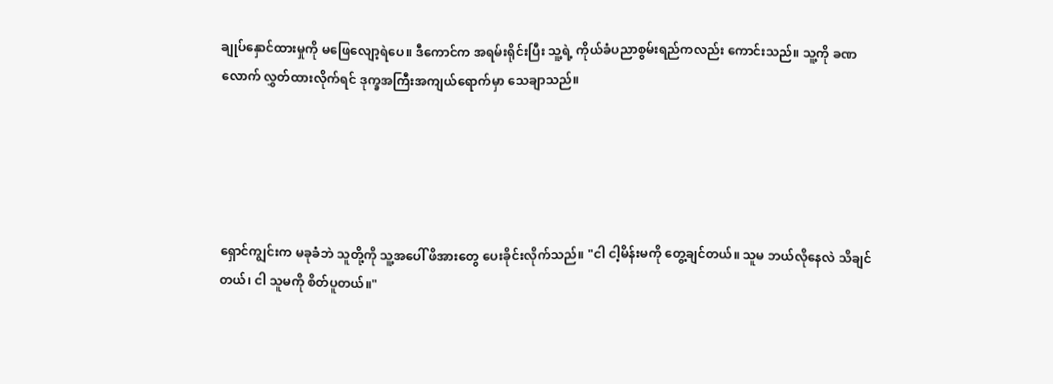ချုပ်နှောင်ထားမှုကို မဖြေလျော့ရဲပေ။ ဒီကောင်က အရမ်းရိုင်းပြီး သူ့ရဲ့ ကိုယ်ခံပညာစွမ်းရည်ကလည်း ကောင်းသည်။ သူ့ကို ခဏလောက် လွှတ်ထားလိုက်ရင် ဒုက္ခအကြီးအကျယ်ရောက်မှာ သေချာသည်။





ရှောင်ကျွင်းက မခုခံဘဲ သူတို့ကို သူ့အပေါ် ဖိအားတွေ ပေးခိုင်းလိုက်သည်။ "ငါ ငါ့မိန်းမကို တွေ့ချင်တယ်။ သူမ ဘယ်လိုနေလဲ သိချင်တယ်၊ ငါ သူမကို စိတ်ပူတယ်။"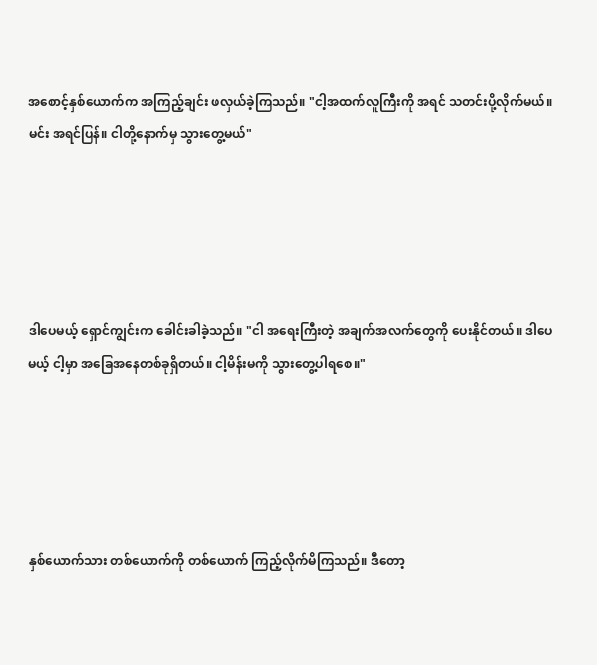အစောင့်နှစ်ယောက်က အကြည့်ချင်း ဖလှယ်ခဲ့ကြသည်။ "ငါ့အထက်လူကြီးကို အရင် သတင်းပို့လိုက်မယ်။ မင်း အရင်ပြန်။ ငါတို့နောက်မှ သွားတွေ့မယ်"





ဒါပေမယ့် ရှောင်ကျွင်းက ခေါင်းခါခဲ့သည်။ "ငါ အရေးကြီးတဲ့ အချက်အလက်တွေကို ပေးနိုင်တယ်။ ဒါပေမယ့် ငါ့မှာ အခြေအနေတစ်ခုရှိတယ်။ ငါ့မိန်းမကို သွားတွေ့ပါရစေ။"





နှစ်ယောက်သား တစ်ယောက်ကို တစ်ယောက် ကြည့်လိုက်မိကြသည်။ ဒီတော့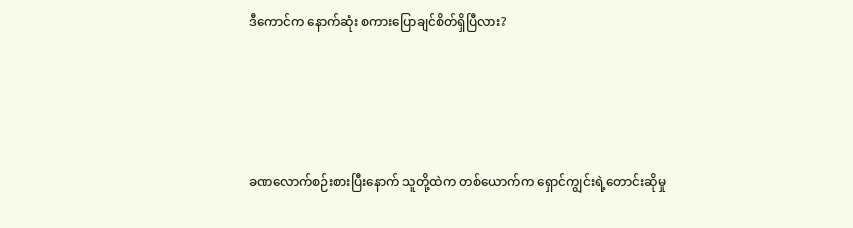ဒီကောင်က နောက်ဆုံး စကားပြောချင်စိတ်ရှိပြီလား?





ခဏလောက်စဉ်းစားပြီးနောက် သူတို့ထဲက တစ်ယောက်က ရှောင်ကျွင်းရဲ့တောင်းဆိုမှု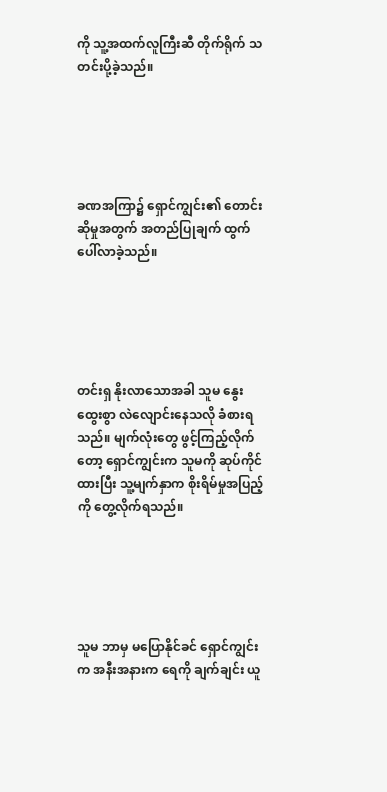ကို သူ့အထက်လူကြီးဆီ တိုက်ရိုက် သတင်းပို့ခဲ့သည်။





ခဏအကြာ၌ ရှောင်ကျွင်း၏ တောင်းဆိုမှုအတွက် အတည်ပြုချက် ထွက်ပေါ်လာခဲ့သည်။





တင်းရှ နိုးလာသောအခါ သူမ နွေးထွေးစွာ လဲလျောင်းနေသလို ခံစားရသည်။ မျက်လုံးတွေ ဖွင့်ကြည့်လိုက်တော့ ရှောင်ကျွင်းက သူမကို ဆုပ်ကိုင်ထားပြီး သူ့မျက်နှာက စိုးရိမ်မှုအပြည့်ကို တွေ့လိုက်ရသည်။





သူမ ဘာမှ မပြောနိုင်ခင် ရှောင်ကျွင်းက အနီးအနားက ရေကို ချက်ချင်း ယူ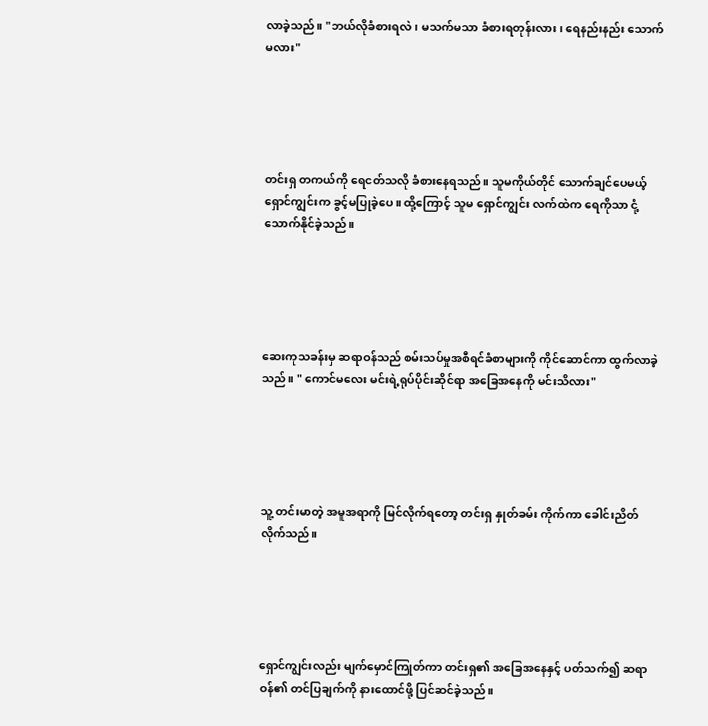လာခဲ့သည်။ "ဘယ်လိုခံစားရလဲ၊ မသက်မသာ ခံစားရတုန်းလား၊ ရေနည်းနည်း သောက်မလား"





တင်းရှ တကယ်ကို ရေငတ်သလို ခံစားနေရသည်။ သူမကိုယ်တိုင် သောက်ချင်ပေမယ့် ရှောင်ကျွင်းက ခွင့်မပြုခဲ့ပေ။ ထို့ကြောင့် သူမ ရှောင်ကျွင်း လက်ထဲက ရေကိုသာ ငုံ့သောက်နိုင်ခဲ့သည်။





ဆေးကုသခန်းမှ ဆရာဝန်သည် စမ်းသပ်မှုအစီရင်ခံစာများကို ကိုင်ဆောင်ကာ ထွက်လာခဲ့သည်။ " ကောင်မလေး မင်းရဲ့ရုပ်ပိုင်းဆိုင်ရာ အခြေအနေကို မင်းသိလား"





သူ့ တင်းမာတဲ့ အမူအရာကို မြင်လိုက်ရတော့ တင်းရှ နှုတ်ခမ်း ကိုက်ကာ ခေါင်းညိတ်လိုက်သည်။





ရှောင်ကျွင်းလည်း မျက်မှောင်ကြုတ်ကာ တင်းရှ၏ အခြေအနေနှင့် ပတ်သက်၍ ဆရာဝန်၏ တင်ပြချက်ကို နားထောင်ဖို့ ပြင်ဆင်ခဲ့သည်။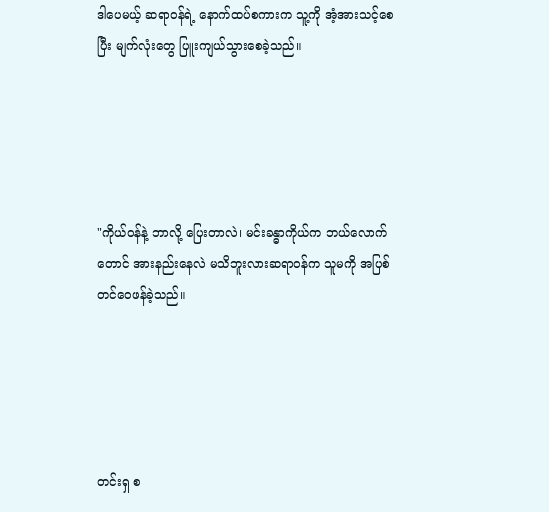ဒါပေမယ့် ဆရာဝန်ရဲ့ နောက်ထပ်စကားက သူ့ကို အံ့အားသင့်စေပြီး မျက်လုံးတွေ ပြူးကျယ်သွားစေခဲ့သည်။





"ကိုယ်ဝန်နဲ့ ဘာလို့ ပြေးတာလဲ၊ မင်းခန္ဓာကိုယ်က ဘယ်လောက်တောင် အားနည်းနေလဲ မသိဘူးလားဆရာဝန်က သူမကို အပြစ်တင်ဝေဖန်ခဲ့သည်။





တင်းရှ စ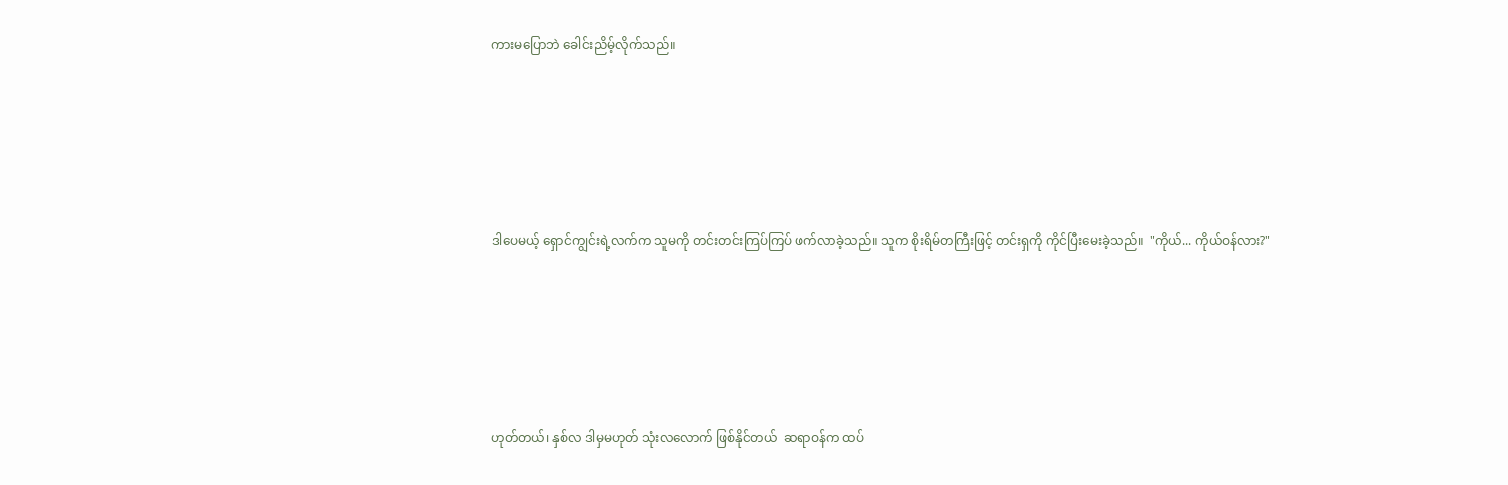ကားမပြောဘဲ ခေါင်းညိမ့်လိုက်သည်။





ဒါပေမယ့် ရှောင်ကျွင်းရဲ့လက်က သူမကို တင်းတင်းကြပ်ကြပ် ဖက်လာခဲ့သည်။ သူက စိုးရိမ်တကြီးဖြင့် တင်းရှကို ကိုင်ပြီးမေးခဲ့သည်။  "ကိုယ်... ကိုယ်ဝန်လား?"





ဟုတ်တယ်၊ နှစ်လ ဒါမှမဟုတ် သုံးလလောက် ဖြစ်နိုင်တယ်  ဆရာဝန်က ထပ်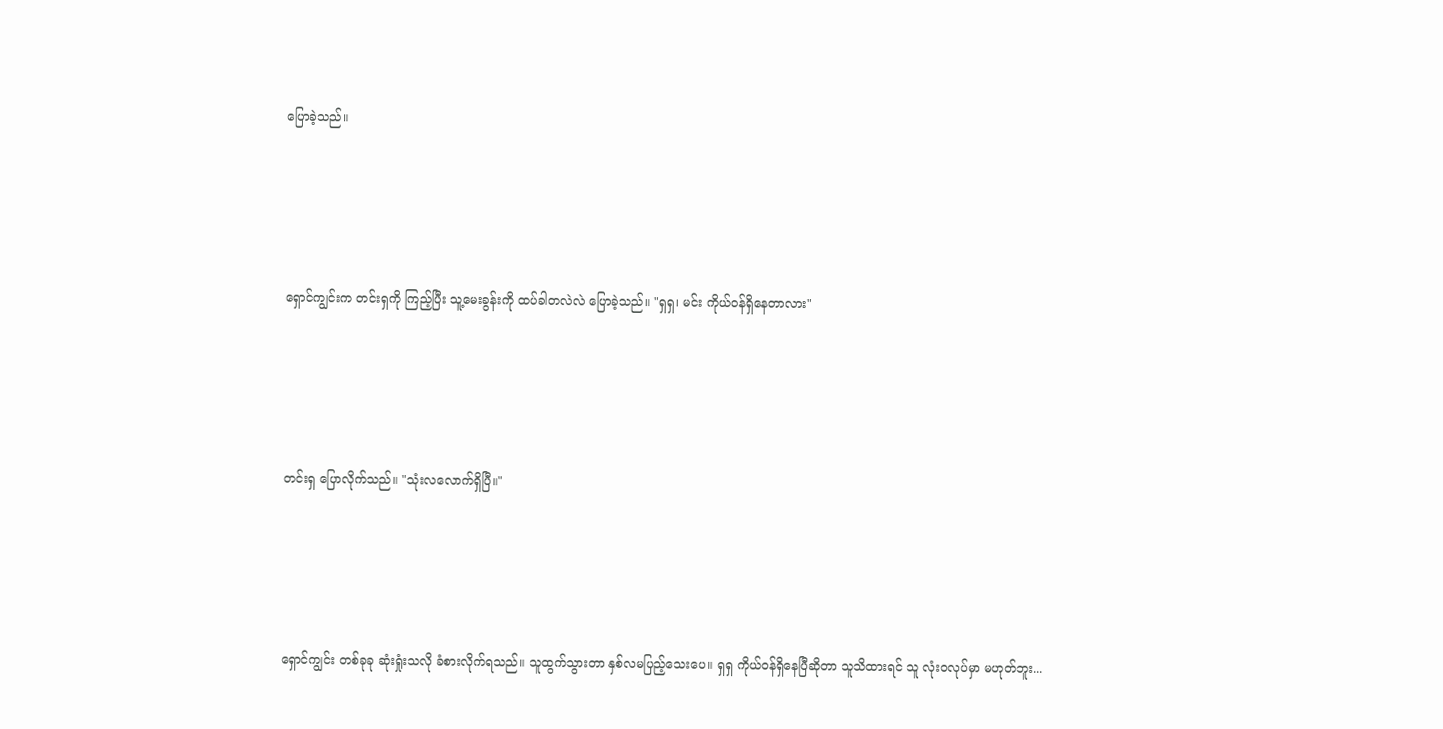ပြောခဲ့သည်။





ရှောင်ကျွင်းက တင်းရှကို ကြည့်ပြီး သူ့မေးခွန်းကို ထပ်ခါတလဲလဲ ပြောခဲ့သည်။ "ရှရှ၊ မင်း ကိုယ်ဝန်ရှိနေတာလား"





တင်းရှ ပြောလိုက်သည်။ "သုံးလလောက်ရှိပြီ။"





ရှောင်ကျွင်း တစ်ခုခု ဆုံးရှုံးသလို ခံစားလိုက်ရသည်။ သူထွက်သွားတာ နှစ်လမပြည့်သေးပေ။ ရှရှ ကိုယ်ဝန်ရှိနေပြီဆိုတာ သူသိထားရင် သူ လုံးဝလုပ်မှာ မဟုတ်ဘူး...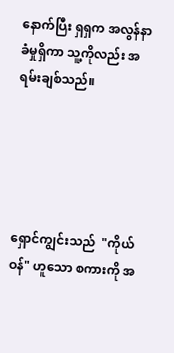နောက်ပြီး ရှရှက အလွန်နာခံမှုရှိကာ သူ့ကိုလည်း အရမ်းချစ်သည်။





ရှောင်ကျွင်းသည်  "ကိုယ်ဝန်" ဟူသော စကားကို အ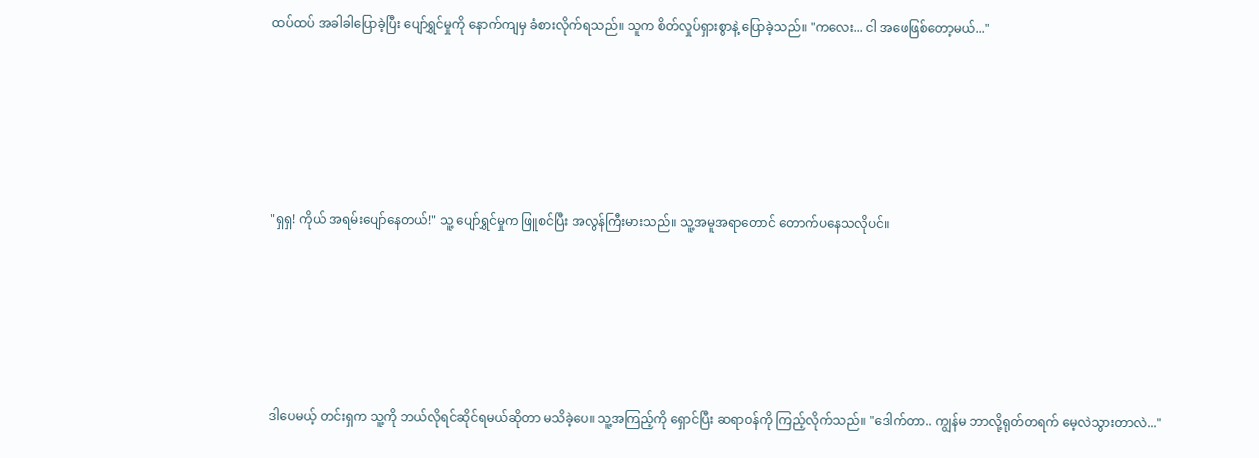ထပ်ထပ် အခါခါပြောခဲ့ပြီး ပျော်ရွှင်မှုကို နောက်ကျမှ ခံစားလိုက်ရသည်။ သူက စိတ်လှုပ်ရှားစွာနဲ့ ပြောခဲ့သည်။ "ကလေး... ငါ အဖေဖြစ်တော့မယ်..."





"ရှရှ! ကိုယ် အရမ်းပျော်နေတယ်!" သူ့ ပျော်ရွှင်မှုက ဖြူစင်ပြီး အလွန်ကြီးမားသည်။ သူ့အမူအရာတောင် တောက်ပနေသလိုပင်။





ဒါပေမယ့် တင်းရှက သူ့ကို ဘယ်လိုရင်ဆိုင်ရမယ်ဆိုတာ မသိခဲ့ပေ။ သူ့အကြည့်ကို ရှောင်ပြီး ဆရာဝန်ကို ကြည့်လိုက်သည်။ "ဒေါက်တာ.. ကျွန်မ ဘာလို့ရုတ်တရက် မေ့လဲသွားတာလဲ..."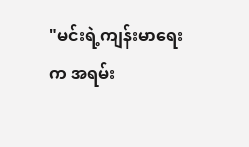"မင်းရဲ့ကျန်းမာရေးက အရမ်း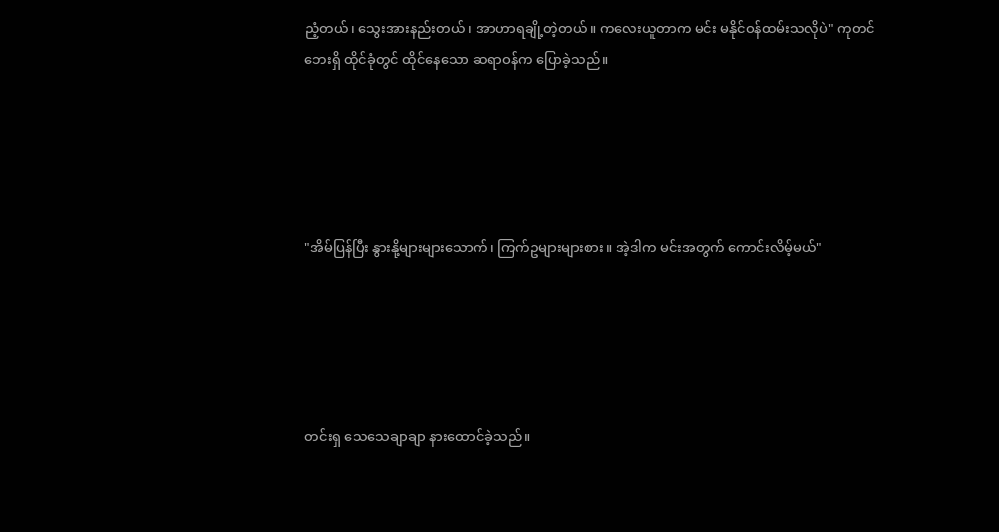ညံ့တယ်၊ သွေးအားနည်းတယ်၊ အာဟာရချို့တဲ့တယ်။ ကလေးယူတာက မင်း မနိုင်ဝန်ထမ်းသလိုပဲ" ကုတင်ဘေးရှိ ထိုင်ခုံတွင် ထိုင်နေသော ဆရာဝန်က ပြောခဲ့သည်။





"အိမ်ပြန်ပြီး နွားနို့များများသောက်၊ ကြက်ဥများများစား။ အဲ့ဒါက မင်းအတွက် ကောင်းလိမ့်မယ်"





တင်းရှ သေသေချာချာ နားထောင်ခဲ့သည်။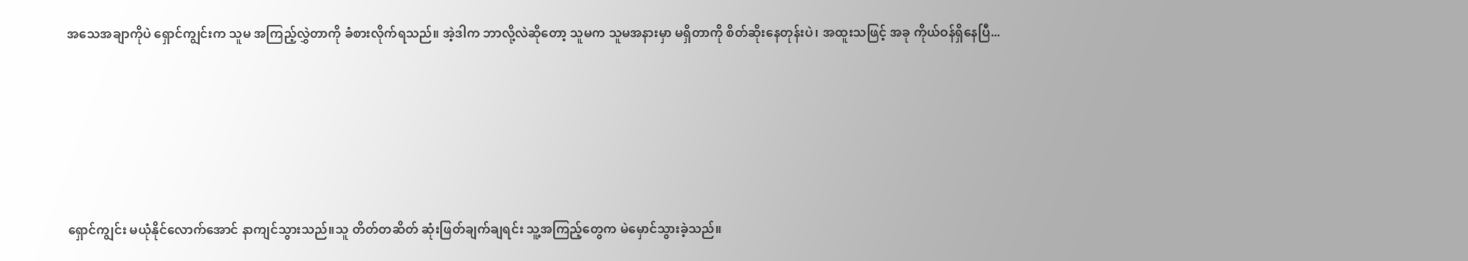အသေအချာကိုပဲ ရှောင်ကျွင်းက သူမ အကြည့်လွှဲတာကို ခံစားလိုက်ရသည်။ အဲ့ဒါက ဘာလို့လဲဆိုတော့ သူမက သူမအနားမှာ မရှိတာကို စိတ်ဆိုးနေတုန်းပဲ၊ အထူးသဖြင့် အခု ကိုယ်ဝန်ရှိနေပြီ...





ရှောင်ကျွင်း မယုံနိုင်လောက်အောင် နာကျင်သွားသည်။သူ တိတ်တဆိတ် ဆုံးဖြတ်ချက်ချရင်း သူ့အကြည့်တွေက မဲမှောင်သွားခဲ့သည်။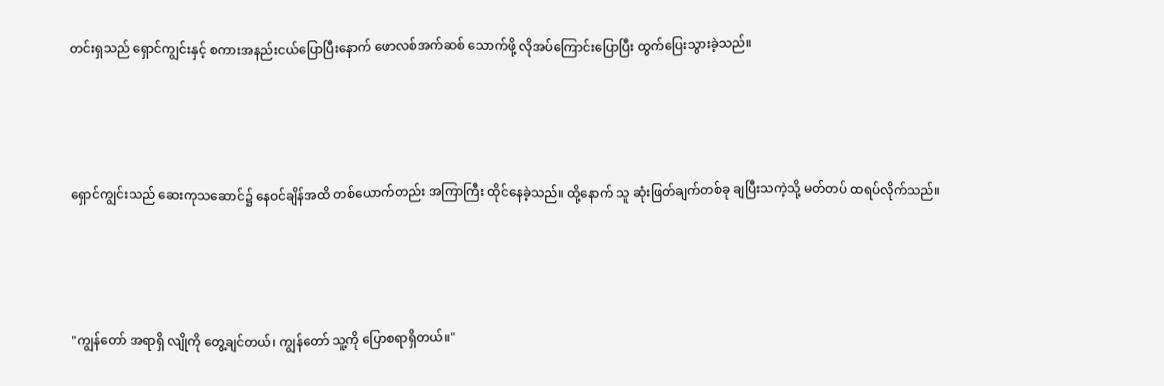တင်းရှသည် ရှောင်ကျွင်းနှင့် စကားအနည်းငယ်ပြောပြီးနောက် ဖောလစ်အက်ဆစ် သောက်ဖို့ လိုအပ်ကြောင်းပြောပြီး ထွက်ပြေးသွားခဲ့သည်။





ရှောင်ကျွင်းသည် ဆေးကုသဆောင်၌ နေဝင်ချိန်အထိ တစ်ယောက်တည်း အကြာကြီး ထိုင်နေခဲ့သည်။ ထို့နောက် သူ ဆုံးဖြတ်ချက်တစ်ခု ချပြီးသကဲ့သို့ မတ်တပ် ထရပ်လိုက်သည်။





"ကျွန်တော် အရာရှိ လျိုကို တွေ့ချင်တယ်၊ ကျွန်တော် သူ့ကို ပြောစရာရှိတယ်။"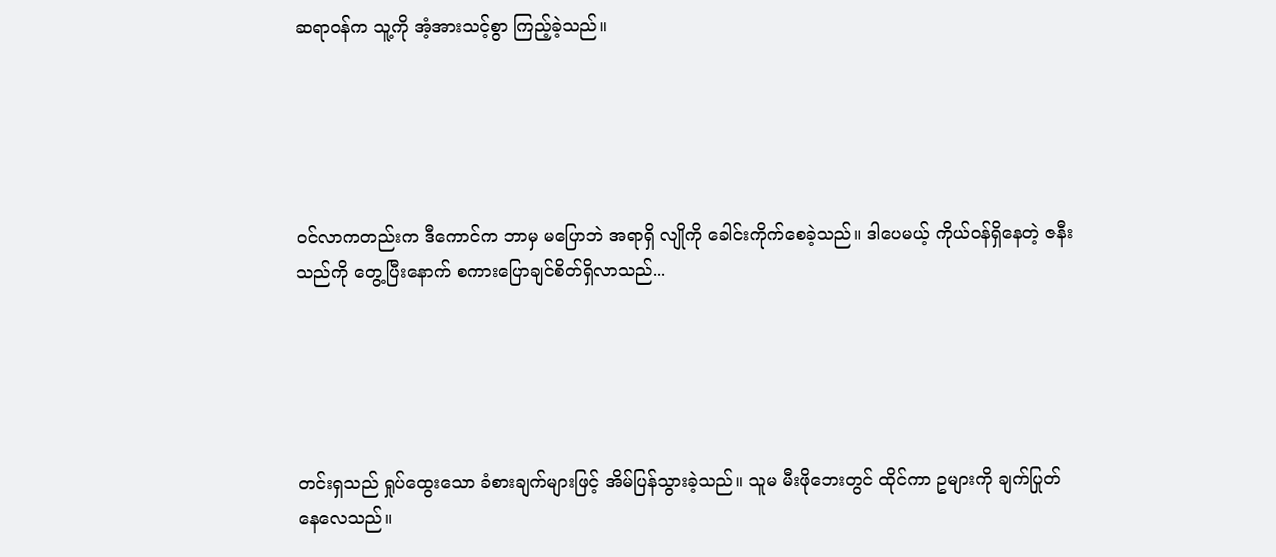ဆရာဝန်က သူ့ကို အံ့အားသင့်စွာ ကြည့်ခဲ့သည်။





ဝင်လာကတည်းက ဒီကောင်က ဘာမှ မပြောဘဲ အရာရှိ လျိုကို ခေါင်းကိုက်စေခဲ့သည်။ ဒါပေမယ့် ကိုယ်ဝန်ရှိနေတဲ့ ဇနီးသည်ကို တွေ့ပြီးနောက် စကားပြောချင်စိတ်ရှိလာသည်...





တင်းရှသည် ရှုပ်ထွေးသော ခံစားချက်များဖြင့် အိမ်ပြန်သွားခဲ့သည်။ သူမ မီးဖိုဘေးတွင် ထိုင်ကာ ဥများကို ချက်ပြုတ်နေလေသည်။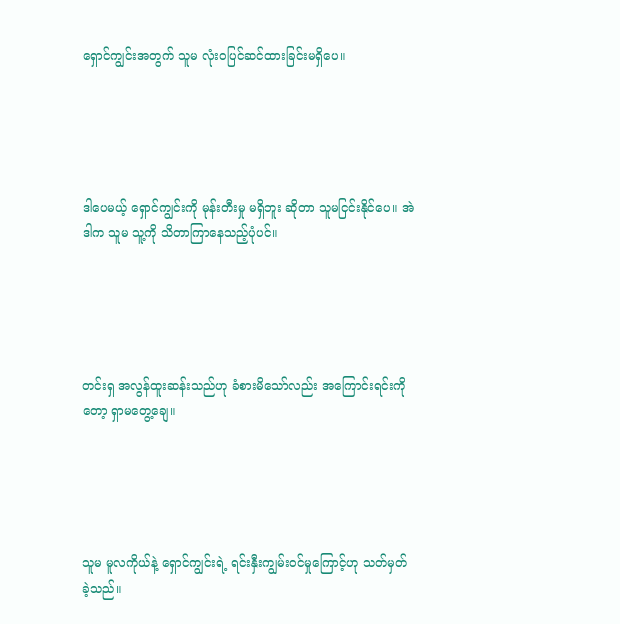ရှောင်ကျွင်းအတွက် သူမ လုံးဝပြင်ဆင်ထားခြင်းမရှိပေ။





ဒါပေမယ့် ရှောင်ကျွင်းကို မုန်းတီးမှု မရှိဘူး ဆိုတာ သူမငြင်းနိုင်ပေ။ အဲဒါက သူမ သူ့ကို သိတာကြာနေသည့်ပုံပင်။





တင်းရှ အလွန်ထူးဆန်းသည်ဟု ခံစားမိသော်လည်း အကြောင်းရင်းကိုတော့ ရှာမတွေ့ချေ။





သူမ မူလကိုယ်နဲ့ ရှောင်ကျွင်းရဲ့ ရင်းနှီးကျွမ်းဝင်မှုကြောင့်ဟု သတ်မှတ်ခဲ့သည်။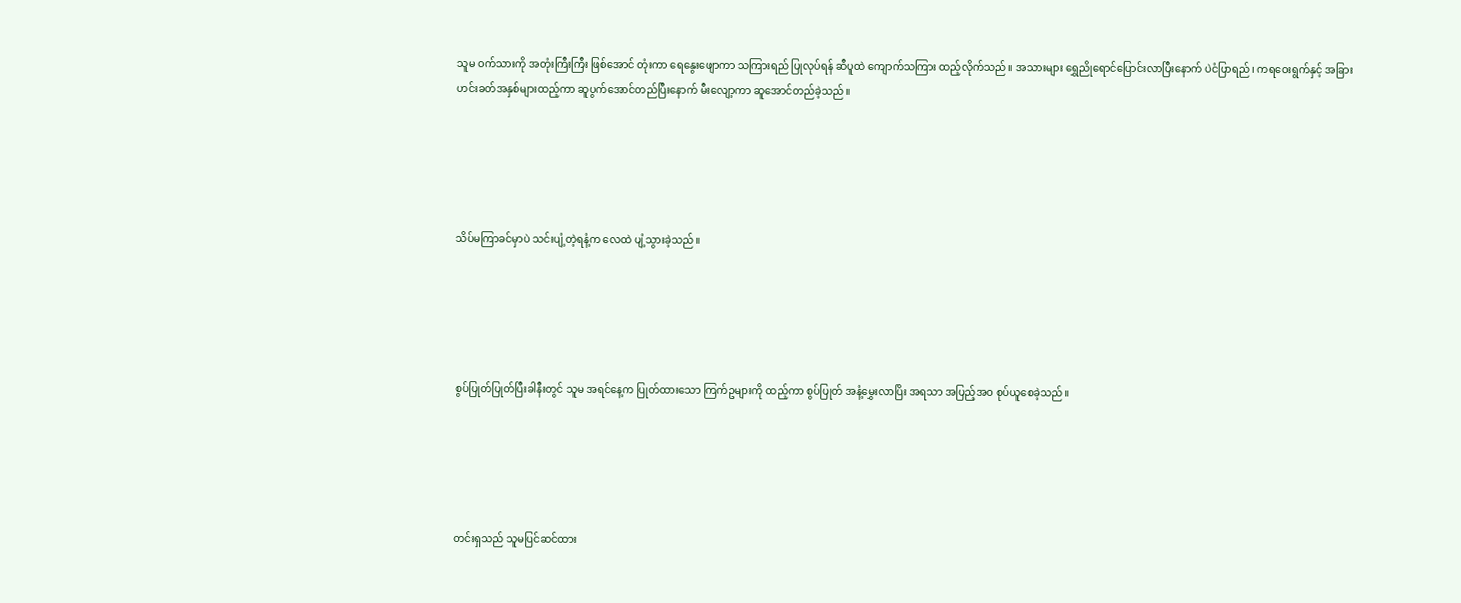သူမ ဝက်သားကို အတုံးကြီးကြီး ဖြစ်အောင် တုံးကာ ရေနွေးဖျောကာ သကြားရည် ပြုလုပ်ရန် ဆီပူထဲ ကျောက်သကြား ထည့်လိုက်သည်။ အသားများ ရွှေညိုရောင်ပြောင်းလာပြီးနောက် ပဲငံပြာရည်၊ ကရဝေးရွက်နှင့် အခြားဟင်းခတ်အနှစ်များထည့်ကာ ဆူပွက်အောင်တည်ပြီးနောက် မီးလျော့ကာ ဆူအောင်တည်ခဲ့သည်။





သိပ်မကြာခင်မှာပဲ သင်းပျံ့တဲ့ရနံ့က လေထဲ ပျံ့သွားခဲ့သည်။





စွပ်ပြုတ်ပြုတ်ပြီးခါနီးတွင် သူမ အရင်နေ့က ပြုတ်ထားသော ကြက်ဥများကို ထည့်ကာ စွပ်ပြုတ် အနံ့မွှေးလာပြိး အရသာ အပြည့်အဝ စုပ်ယူစေခဲ့သည်။





တင်းရှသည် သူမပြင်ဆင်ထား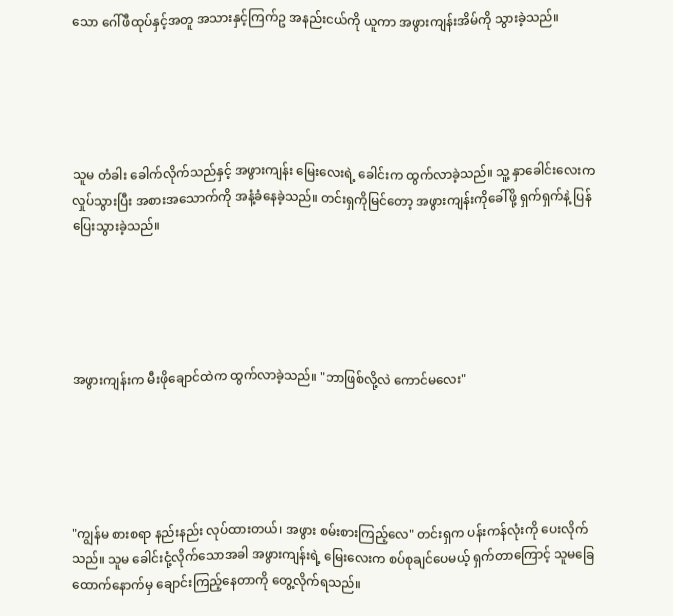သော ဂေါ်ဖီထုပ်နှင့်အတူ အသားနှင့်ကြက်ဥ အနည်းငယ်ကို ယူကာ အဖွားကျန်းအိမ်ကို သွားခဲ့သည်။





သူမ တံခါး ခေါက်လိုက်သည်နှင့် အဖွားကျန်း မြေးလေးရဲ့ ခေါင်းက ထွက်လာခဲ့သည်။ သူ့ နှာခေါင်းလေးက လှုပ်သွားပြီး အစားအသောက်ကို အနံ့ခံနေခဲ့သည်။ တင်းရှကိုမြင်တော့ အဖွားကျန်းကိုခေါ်ဖို့ ရှက်ရှက်နဲ့ ပြန်ပြေးသွားခဲ့သည်။





အဖွားကျန်းက မီးဖိုချောင်ထဲက ထွက်လာခဲ့သည်။ "ဘာဖြစ်လို့လဲ ကောင်မလေး"





"ကျွန်မ စားစရာ နည်းနည်း လုပ်ထားတယ်၊ အဖွား စမ်းစားကြည့်လေ" တင်းရှက ပန်းကန်လုံးကို ပေးလိုက်သည်။ သူမ ခေါင်းငုံ့လိုက်သောအခါ အဖွားကျန်းရဲ့ မြေးလေးက စပ်စုချင်ပေမယ့် ရှက်တာကြောင့် သူမခြေထောက်နောက်မှ ချောင်းကြည့်နေတာကို တွေ့လိုက်ရသည်။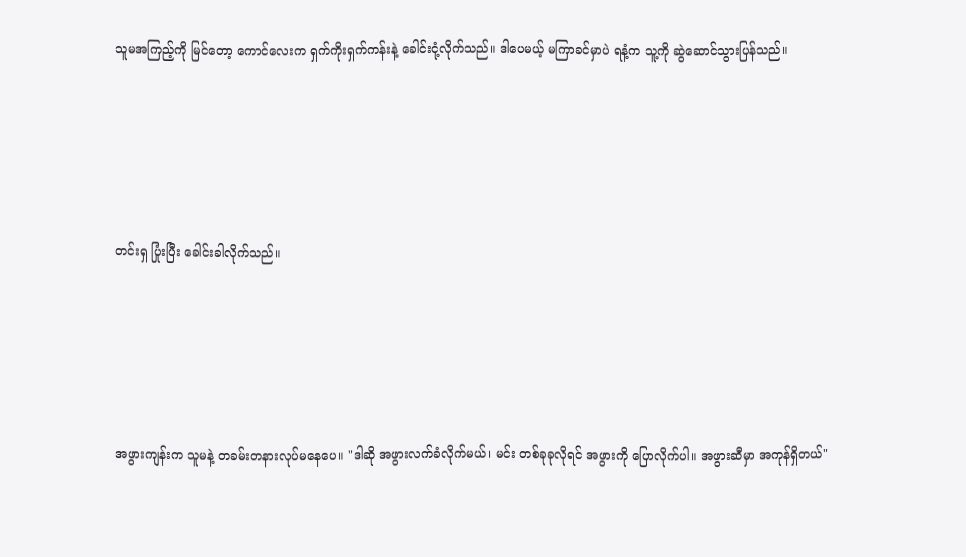သူမအကြည့်ကို မြင်တော့ ကောင်လေးက ရှက်ကိုးရှက်ကန်းနဲ့ ခေါင်းငုံ့လိုက်သည်။ ဒါပေမယ့် မကြာခင်မှာပဲ ရနံ့က သူ့ကို ဆွဲဆောင်သွားပြန်သည်။





တင်းရှ ပြုံးပြီး ခေါင်းခါလိုက်သည်။





အဖွားကျန်းက သူမနဲ့ တခမ်းတနားလုပ်မနေပေ။ "ဒါဆို အဖွားလက်ခံလိုက်မယ်၊ မင်း တစ်ခုခုလိုရင် အဖွားကို ပြောလိုက်ပါ။ အဖွားဆီမှာ အကုန်ရှိတယ်"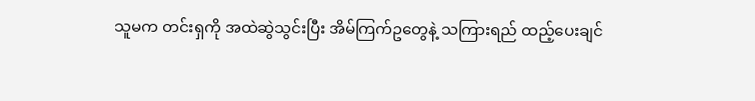သူမက တင်းရှကို အထဲဆွဲသွင်းပြီး အိမ်ကြက်ဥတွေနဲ့ သကြားရည် ထည့်ပေးချင်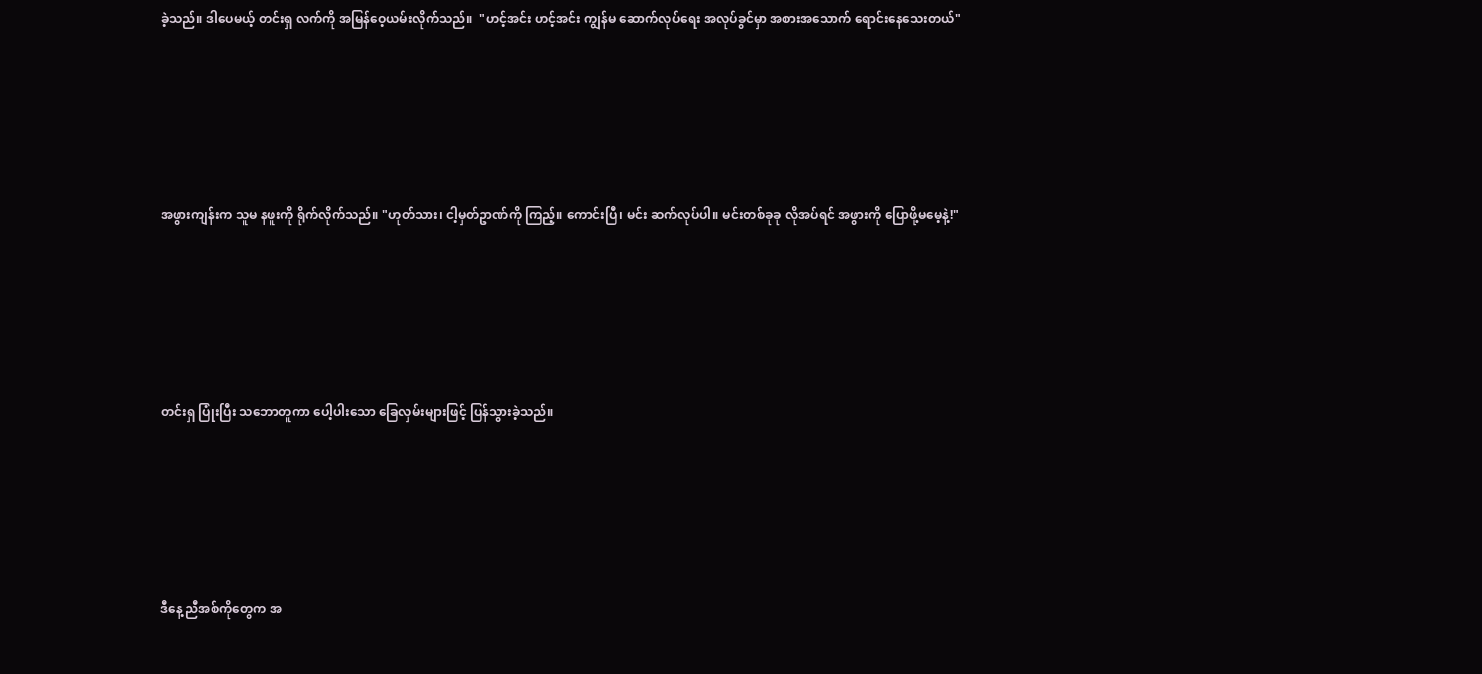ခဲ့သည်။ ဒါပေမယ့် တင်းရှ လက်ကို အမြန်ဝေ့ယမ်းလိုက်သည်။  "ဟင့်အင်း ဟင့်အင်း ကျွန်မ ဆောက်လုပ်ရေး အလုပ်ခွင်မှာ အစားအသောက် ရောင်းနေသေးတယ်"





အဖွားကျန်းက သူမ နဖူးကို ရိုက်လိုက်သည်။ "ဟုတ်သား၊ ငါ့မှတ်ဥာဏ်ကို ကြည့်။ ကောင်းပြီ၊ မင်း ဆက်လုပ်ပါ။ မင်းတစ်ခုခု လိုအပ်ရင် အဖွားကို ပြောဖို့မမေ့နဲ့!"





တင်းရှ ပြုံးပြီး သဘောတူကာ ပေါ့ပါးသော ခြေလှမ်းများဖြင့် ပြန်သွားခဲ့သည်။





ဒီနေ့ ညီအစ်ကိုတွေက အ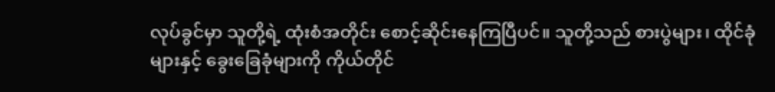လုပ်ခွင်မှာ သူတို့ရဲ့ ထုံးစံအတိုင်း စောင့်ဆိုင်းနေကြပြီပင်။ သူတို့သည် စားပွဲများ၊ ထိုင်ခုံများနှင့် ခွေးခြေခုံများကို ကိုယ်တိုင်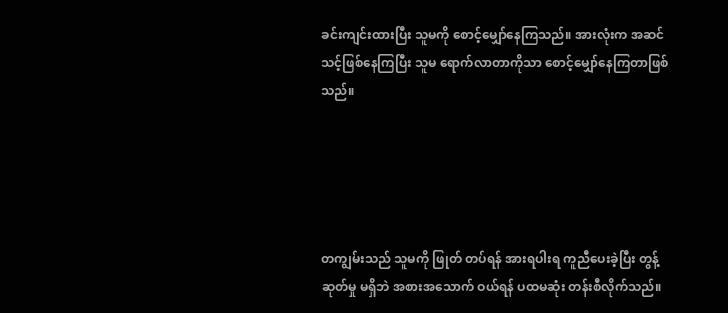ခင်းကျင်းထားပြီး သူမကို စောင့်မျှော်နေကြသည်။ အားလုံးက အဆင်သင့်ဖြစ်နေကြပြီး သူမ ရောက်လာတာကိုသာ စောင့်မျှော်နေကြတာဖြစ်သည်။





တကျွမ်းသည် သူမကို ဖြုတ် တပ်ရန် အားရပါးရ ကူညီပေးခဲ့ပြီး တွန့်ဆုတ်မှု မရှိဘဲ အစားအသောက် ဝယ်ရန် ပထမဆုံး တန်းစီလိုက်သည်။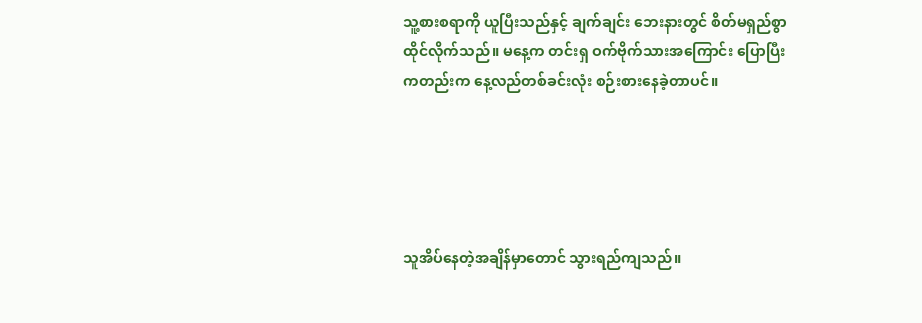သူ့စားစရာကို ယူပြီးသည်နှင့် ချက်ချင်း ဘေးနားတွင် စိတ်မရှည်စွာ ထိုင်လိုက်သည်။ မနေ့က တင်းရှ ဝက်ဗိုက်သားအကြောင်း ပြောပြီးကတည်းက နေ့လည်တစ်ခင်းလုံး စဉ်းစားနေခဲ့တာပင်။





သူအိပ်နေတဲ့အချိန်မှာတောင် သွားရည်ကျသည်။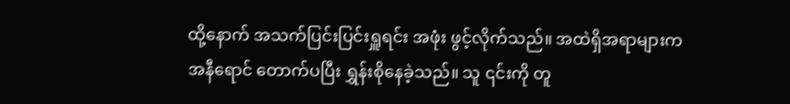ထို့နောက် အသက်ပြင်းပြင်းရှူရင်း အဖုံး ဖွင့်လိုက်သည်။ အထဲရှိအရာများက အနီရောင် တောက်ပပြီး ရွှန်းစိုနေခဲ့သည်။ သူ ၎င်းကို တူ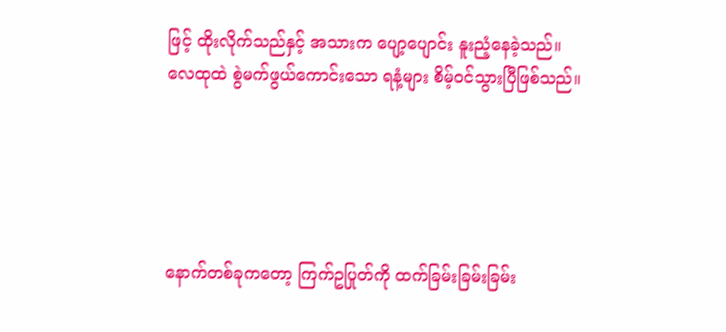ဖြင့် ထိုးလိုက်သည်နှင့် အသားက ပျော့ပျောင်း နူးညံ့နေခဲ့သည်။ လေထုထဲ စွဲမက်ဖွယ်ကောင်းသော ရနံ့များ စိမ့်ဝင်သွားပြီဖြစ်သည်။





နောက်တစ်ခုကတော့ ကြက်ဥပြုတ်ကို ထက်ခြမ်းခြမ်းခြမ်း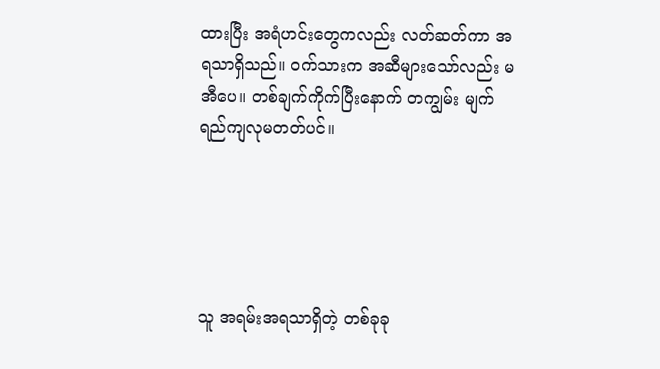ထားပြီး အရံဟင်းတွေကလည်း လတ်ဆတ်ကာ အရသာရှိသည်။ ဝက်သားက အဆီများသော်လည်း မအီပေ။ တစ်ချက်ကိုက်ပြီးနောက် တကျွမ်း မျက်ရည်ကျလုမတတ်ပင်။





သူ အရမ်းအရသာရှိတဲ့ တစ်ခုခု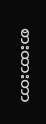စားထားတာ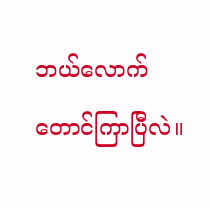ဘယ်လောက်တောင်ကြာပြီလဲ။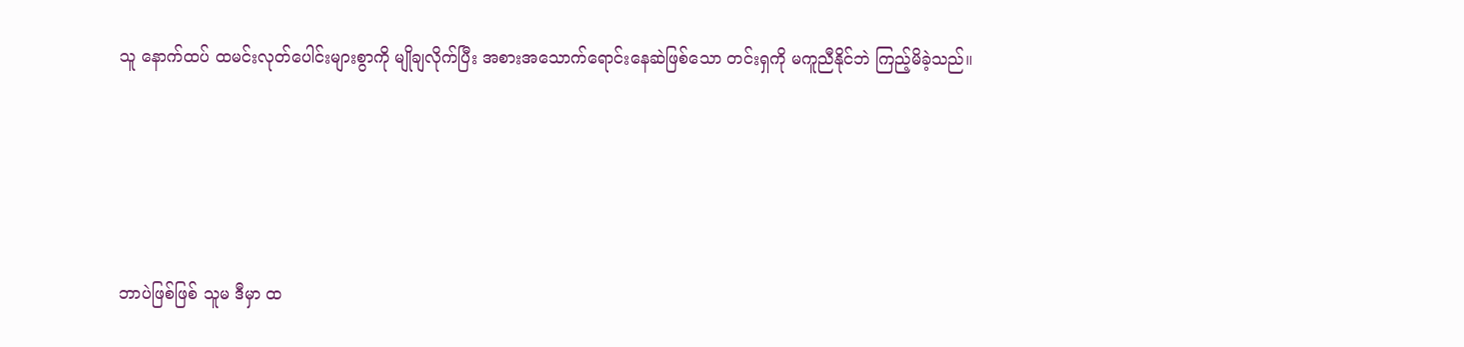သူ နောက်ထပ် ထမင်းလုတ်ပေါင်းများစွာကို မျိုချလိုက်ပြီး အစားအသောက်ရောင်းနေဆဲဖြစ်သော တင်းရှကို မကူညီနိုင်ဘဲ ကြည့်မိခဲ့သည်။





ဘာပဲဖြစ်ဖြစ် သူမ ဒီမှာ ထ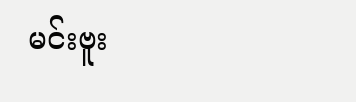မင်းဗူး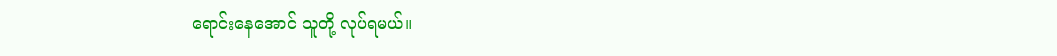ရောင်းနေအောင် သူတို့ လုပ်ရမယ်။